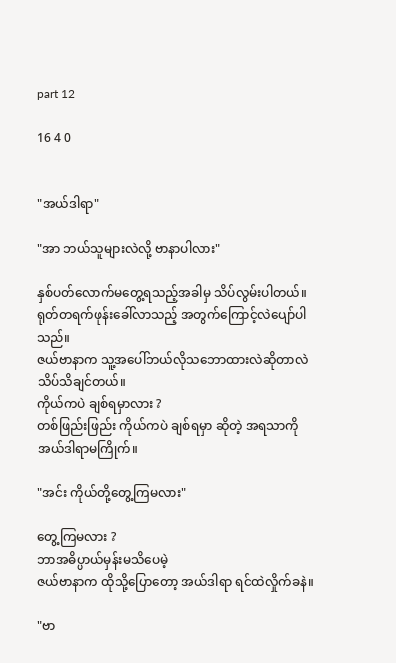part 12

16 4 0


"အယ်ဒါရာ"

"အာ ဘယ်သူများလဲလို့ ဗာနာပါလား"

နှစ်ပတ်လောက်မတွေ့ရသည့်အခါမှ သိပ်လွမ်းပါတယ်။
ရုတ်တရက်‌ဖုန်းခေါ်လာသည့် အတွက်ကြောင့်လဲပျော်ပါသည်။
ဇယ်ဗာနာက သူ့အပေါ်ဘယ်လိုသဘောထားလဲဆိုတာလဲ သိပ်သိချင်တယ်။
ကိုယ်ကပဲ ချစ်ရမှာလား ?
တစ်ဖြည်းဖြည်း ကိုယ်ကပဲ ချစ်ရမှာ ဆိုတဲ့ အရသာကို အယ်ဒါရာမကြိုက်။

"အင်း ကိုယ်တို့တွေ့ကြမလား"

တွေ့ကြမလား ?
ဘာအဓိပ္ပာယ်မှန်းမသိပေမဲ့
ဇယ်ဗာနာက ထိုသို့ပြောတော့ အယ်ဒါရာ ရင်ထဲလှိုက်ခနဲ။

"ဗာ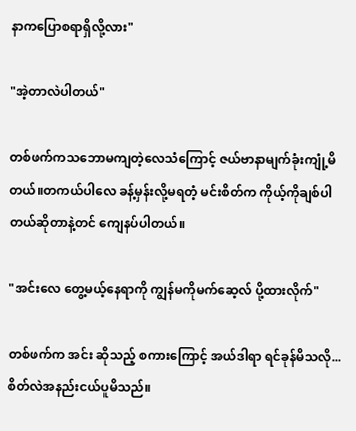နာကပြောစရာရှိလို့လား"

"အဲ့တာလဲပါတယ်"

တစ်ဖက်ကသဘောမကျတဲ့လေသံကြောင့် ဇယ်ဗာနာမျက်ခုံးကျုံ့မိတယ်။တကယ်ပါလေ ခန့်မှန်းလို့မရတံ့ မင်းစိတ်က ကိုယ့်ကိုချစ်ပါတယ်ဆိုတာနဲ့တင် ကျေနပ်ပါတယ်။

"အင်းလေ တွေ့မယ့်နေရာကို ကျွန်မကိုမက်ဆေ့လ် ပို့ထားလိုက်"

တစ်ဖက်က အင်း ဆိုသည့် စကားကြောင့် အယ်ဒါရာ ရင်ခုန်မိသလို...စိတ်လဲအနည်းငယ်ပူမိသည်။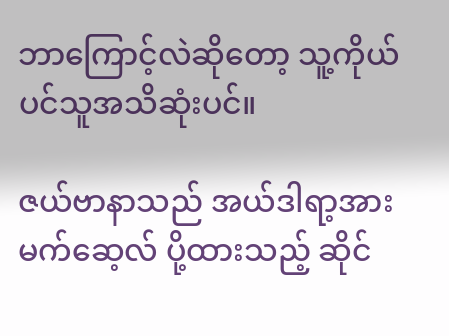ဘာကြောင့်လဲ‌ဆိုတော့ သူ့ကိုယ်ပင်သူအသိဆုံးပင်။

ဇယ်ဗာနာသည် အယ်ဒါရာ့အားမက်ဆေ့လ် ပို့ထားသည့် ဆိုင်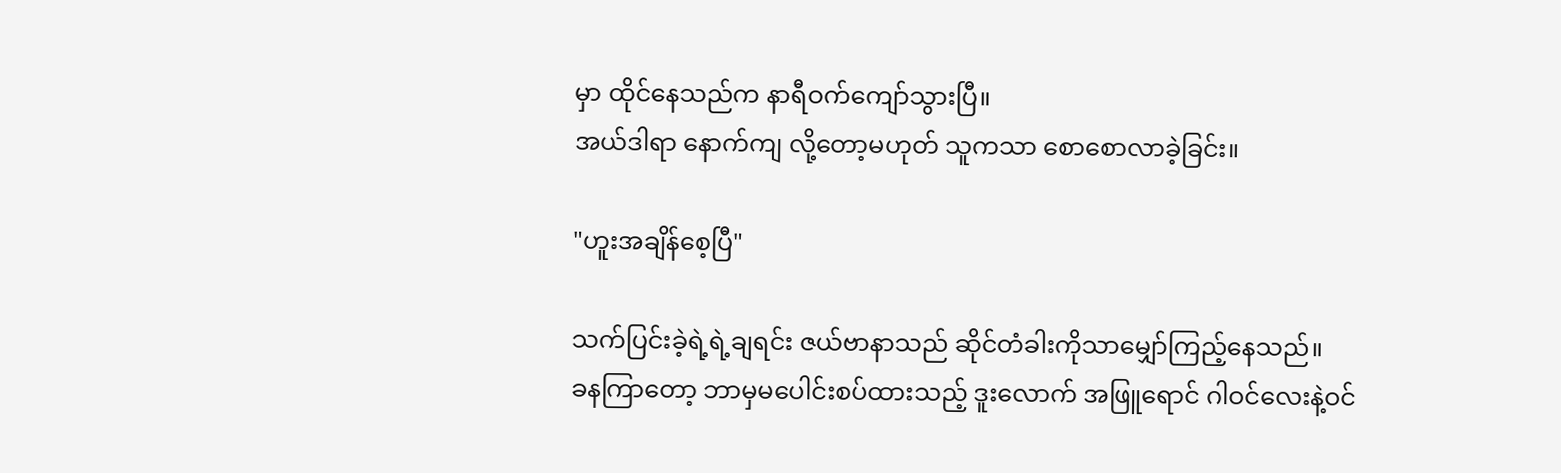မှာ ထိုင်နေသည်က နာရီဝက်ကျော်သွားပြီ။
အယ်ဒါရာ နောက်ကျ လို့တော့မဟုတ် သူကသာ စောစောလာခဲ့ခြင်း။

"ဟူးအချိန်စေ့ပြီ"

သက်ပြင်းခဲ့ရဲ့ရဲ့ချရင်း ဇယ်ဗာနာသည် ဆိုင်တံခါးကိုသာမျှော်ကြည့်နေသည်။
ခနကြာတော့ ဘာမှမပေါင်းစပ်ထားသည့် ဒူးလောက် အဖြူရောင် ‌ဂါဝင်လေးနဲ့ဝင်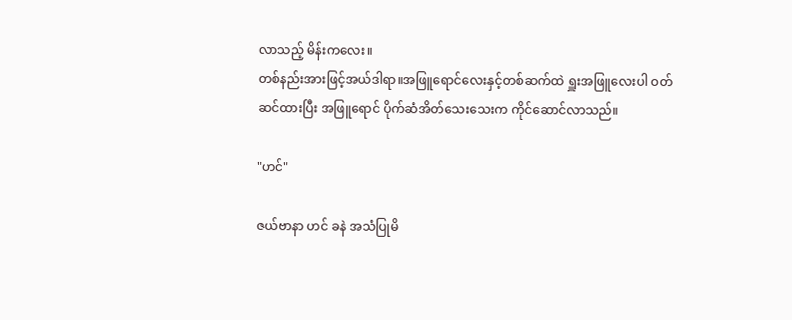လာသည့် မိန်းကလေး။
တစ်နည်းအားဖြင့်အယ်ဒါရာ။အဖြူရောင်လေးနှင့်တစ်ဆက်ထဲ ရှူးအဖြူလေးပါ ဝတ်ဆင်ထားပြီး အဖြူရောင် ပိုက်ဆံအိတ်သေးသေးက ကိုင်ဆောင်လာသည်။

"ဟင်"

ဇယ်ဗာနာ ဟင် ခနဲ အသံပြုမိ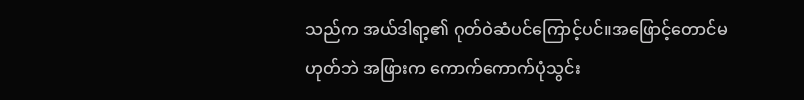သည်က အယ်ဒါရာ့၏ ဂုတ်ဝဲဆံပင်ကြောင့်ပင်။‌အဖြောင့်တောင်မဟုတ်ဘဲ အဖြားက ကောက်ကောက်ပုံသွင်း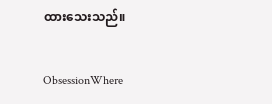ထားသေးသည်။

ObsessionWhere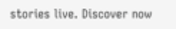stories live. Discover now